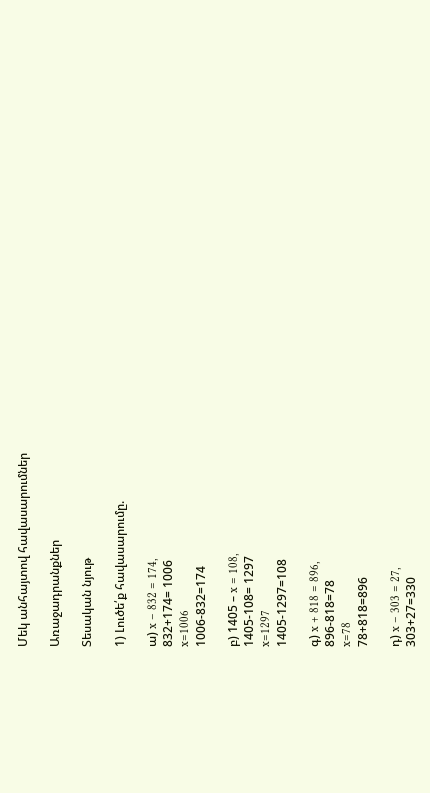Մեկ անհայտով հավասարումներ

Առաջադրանքներ

Տեսական նյութ

1) Լուծե՛ք հավասարումը.

ա) x – 832 = 174,
832+174= 1006
x=1006
1006-832=174

բ) 1405 – x = 108,
1405-108= 1297
x=1297
1405-1297=108

գ) x + 818 = 896,
896-818=78
x=78
78+818=896

դ) x – 303 = 27,
303+27=330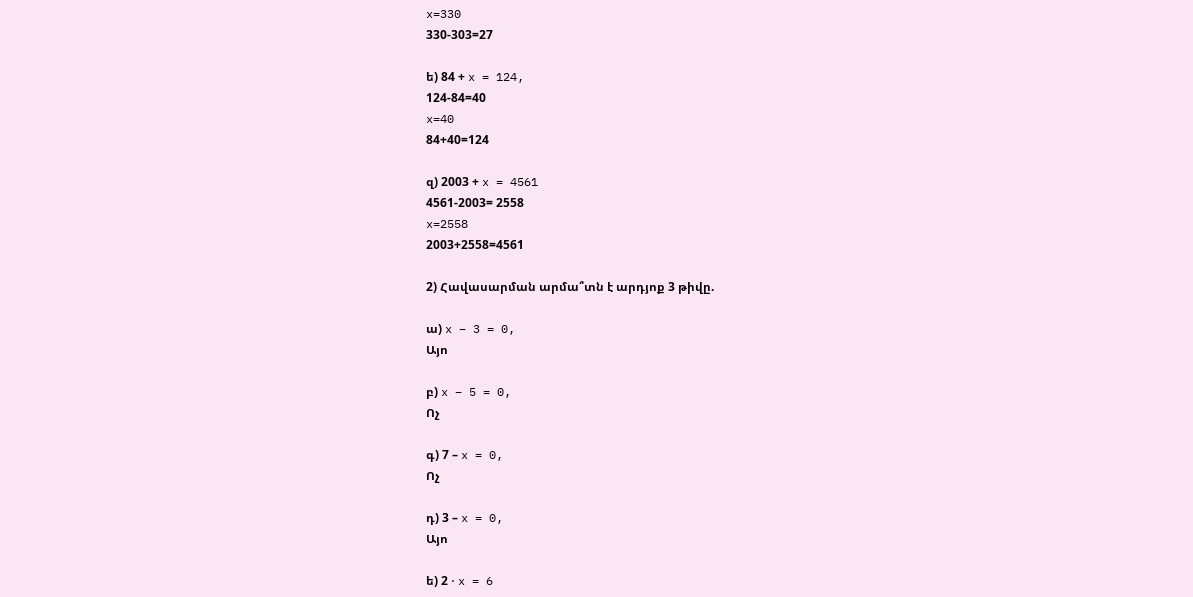x=330
330-303=27

ե) 84 + x = 124,
124-84=40
x=40
84+40=124

զ) 2003 + x = 4561
4561-2003= 2558
x=2558
2003+2558=4561

2) Հավասարման արմա՞տն է արդյոք 3 թիվը.

ա) x – 3 = 0,
Այո

բ) x – 5 = 0,
Ոչ

գ) 7 – x = 0,
Ոչ

դ) 3 – x = 0,
Այո

ե) 2 ⋅ x = 6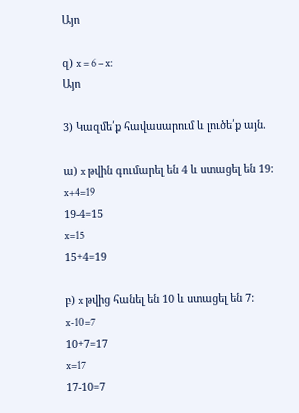Այո

զ) x = 6 – x:
Այո

3) Կազմե՛ք հավասարում և լուծե՛ք այն.

ա) x թվին գումարել են 4 և ստացել են 19:
x+4=19
19-4=15
x=15
15+4=19

բ) x թվից հանել են 10 և ստացել են 7:
x-10=7
10+7=17
x=17
17-10=7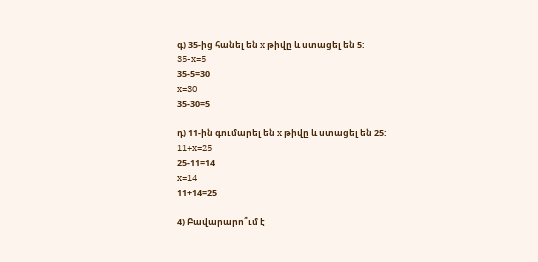գ) 35-ից հանել են x թիվը և ստացել են 5:
35-x=5
35-5=30
x=30
35-30=5

դ) 11-ին գումարել են x թիվը և ստացել են 25:
11+x=25
25-11=14
x=14
11+14=25

4) Բավարարո՞ւմ է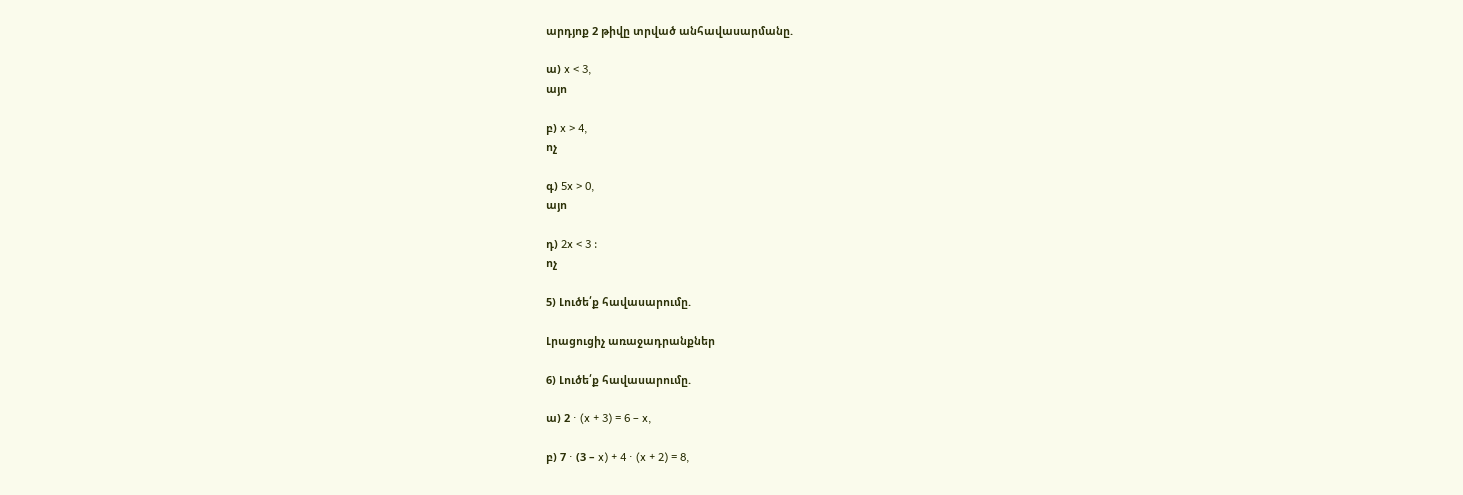արդյոք 2 թիվը տրված անհավասարմանը.

ա) x < 3,
այո

բ) x > 4,
ոչ

գ) 5x > 0,
այո

դ) 2x < 3 :
ոչ

5) Լուծե՛ք հավասարումը.

Լրացուցիչ առաջադրանքներ

6) Լուծե՛ք հավասարումը.

ա) 2 ⋅ (x + 3) = 6 – x,

բ) 7 ⋅ (3 – x) + 4 ⋅ (x + 2) = 8,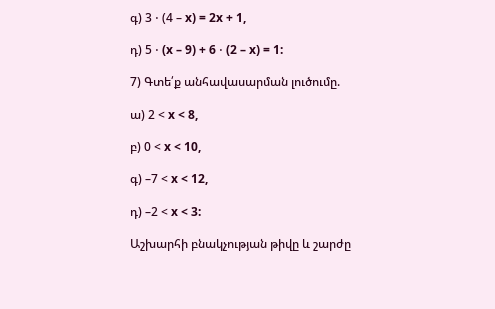գ) 3 ⋅ (4 – x) = 2x + 1,

դ) 5 ⋅ (x – 9) + 6 ⋅ (2 – x) = 1:

7) Գտե՛ք անհավասարման լուծումը.

ա) 2 < x < 8,

բ) 0 < x < 10,

գ) –7 < x < 12,

դ) –2 < x < 3:

Աշխարհի բնակչության թիվը և շարժը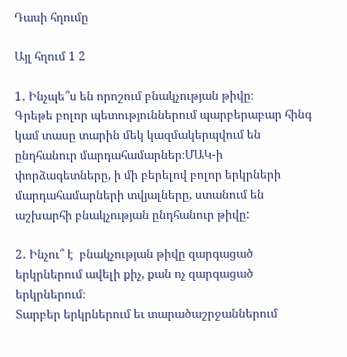Դասի հղումը

Այլ հղում 1 2

1․ Ինչպե՞ս են որոշում բնակչության թիվը։
Գրեթե բոլոր պետություններում պարբերաբար հինգ կամ տասը տարին մեկ կազմակերպվում են ընդհանուր մարդահամարներ։ՄԱԿ-ի փորձագետները, ի մի բերելով բոլոր երկրների մարդահամարների տվյալները, ստանում են աշխարհի բնակչության ընդհանուր թիվը:

2․ Ինչու՞ է  բնակչության թիվը զարգացած երկրներում ավելի քիչ, քան ոչ զարգացած երկրներում։
Տարբեր երկրներում եւ տարածաշրջաններում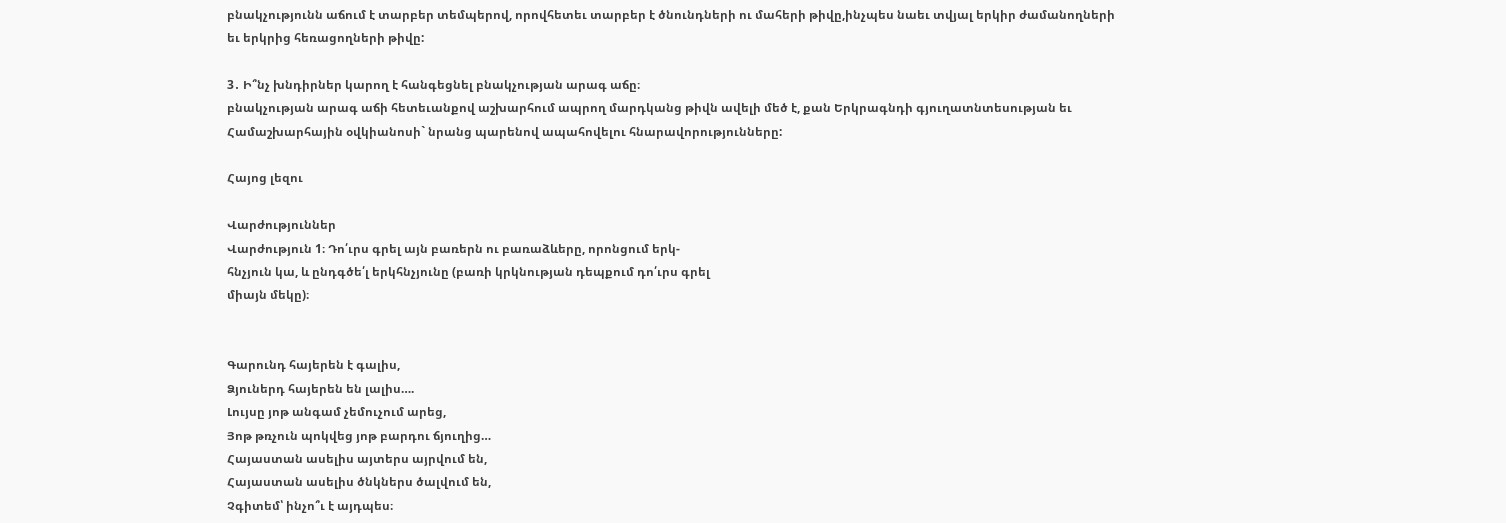բնակչությունն աճում է տարբեր տեմպերով, որովհետեւ տարբեր է ծնունդների ու մահերի թիվը,ինչպես նաեւ տվյալ երկիր ժամանողների եւ երկրից հեռացողների թիվը:

3․ Ի՞նչ խնդիրներ կարող է հանգեցնել բնակչության արագ աճը։
բնակչության արագ աճի հետեւանքով աշխարհում ապրող մարդկանց թիվն ավելի մեծ է, քան Երկրագնդի գյուղատնտեսության եւ Համաշխարհային օվկիանոսի` նրանց պարենով ապահովելու հնարավորությունները:

Հայոց լեզու

Վարժություններ
Վարժություն 1։ Դո՛ւրս գրել այն բառերն ու բառաձևերը, որոնցում երկ-
հնչյուն կա, և ընդգծե՛լ երկհնչյունը (բառի կրկնության դեպքում դո՛ւրս գրել
միայն մեկը)։


Գարունդ հայերեն է գալիս,
Ձյուներդ հայերեն են լալիս….
Լույսը յոթ անգամ չեմուչում արեց,
Յոթ թռչուն պոկվեց յոթ բարդու ճյուղից…
Հայաստան ասելիս այտերս այրվում են,
Հայաստան ասելիս ծնկներս ծալվում են,
Չգիտեմ՝ ինչո՞ւ է այդպես։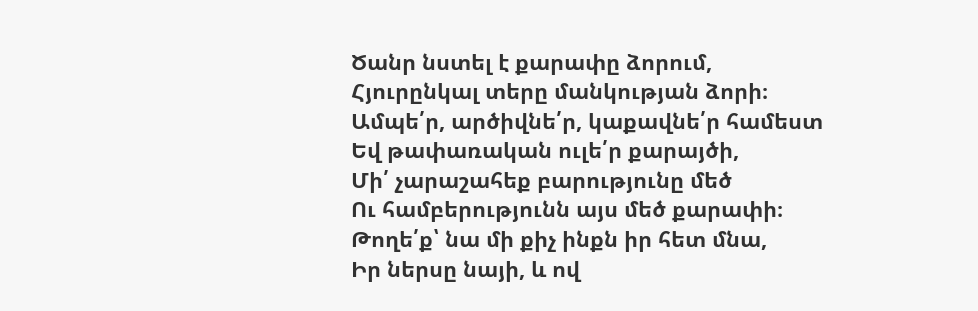Ծանր նստել է քարափը ձորում,
Հյուրընկալ տերը մանկության ձորի։
Ամպե՛ր, արծիվնե՛ր, կաքավնե՛ր համեստ
Եվ թափառական ուլե՛ր քարայծի,
Մի՛ չարաշահեք բարությունը մեծ
Ու համբերությունն այս մեծ քարափի։
Թողե՛ք՝ նա մի քիչ ինքն իր հետ մնա,
Իր ներսը նայի, և ով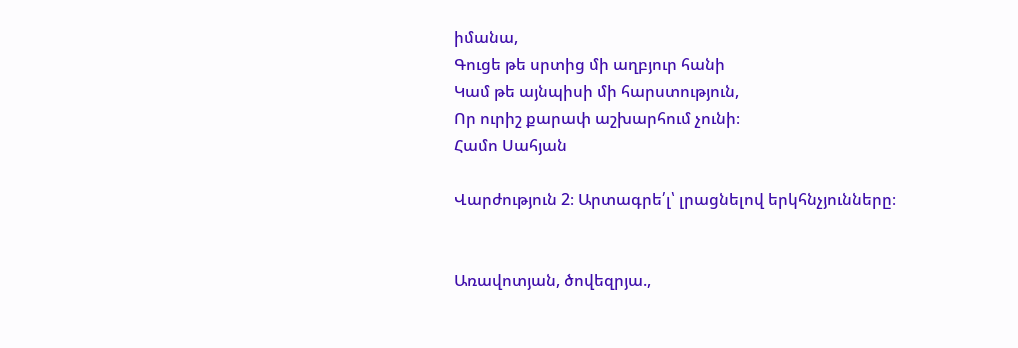իմանա,
Գուցե թե սրտից մի աղբյուր հանի
Կամ թե այնպիսի մի հարստություն,
Որ ուրիշ քարափ աշխարհում չունի։
Համո Սահյան

Վարժություն 2։ Արտագրե՛լ՝ լրացնելով երկհնչյունները։


Առավոտյան, ծովեզրյա.,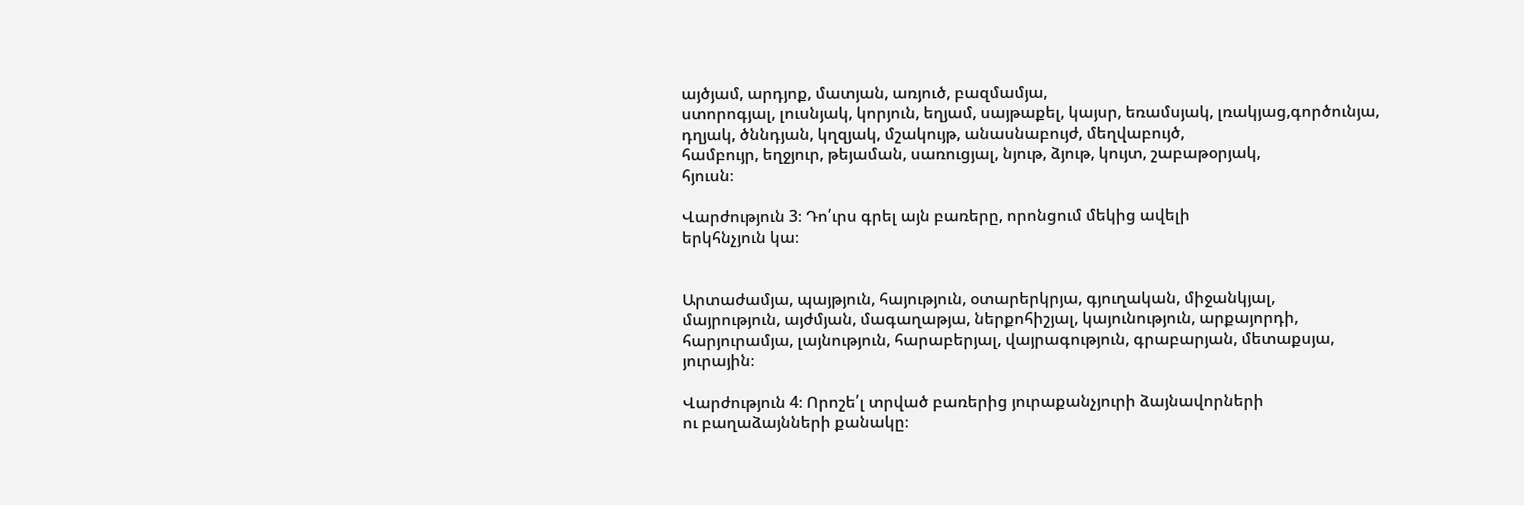այծյամ, արդյոք, մատյան, առյուծ, բազմամյա,
ստորոգյալ, լուսնյակ, կորյուն, եղյամ, սայթաքել, կայսր, եռամսյակ, լռակյաց,գործունյա, դղյակ, ծննդյան, կղզյակ, մշակույթ, անասնաբույժ, մեղվաբույծ,
համբույր, եղջյուր, թեյաման, սառուցյալ, նյութ, ձյութ, կույտ, շաբաթօրյակ,
հյուսն։

Վարժություն 3։ Դո՛ւրս գրել այն բառերը, որոնցում մեկից ավելի
երկհնչյուն կա։


Արտաժամյա, պայթյուն, հայություն, օտարերկրյա, գյուղական, միջանկյալ,
մայրություն, այժմյան, մագաղաթյա, ներքոհիշյալ, կայունություն, արքայորդի,
հարյուրամյա, լայնություն, հարաբերյալ, վայրագություն, գրաբարյան, մետաքսյա,
յուրային։

Վարժություն 4։ Որոշե՛լ տրված բառերից յուրաքանչյուրի ձայնավորների
ու բաղաձայնների քանակը։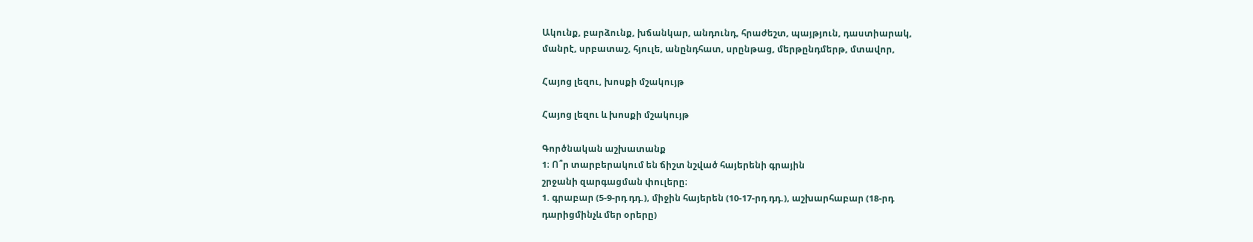Ակունք, բարձունք, խճանկար, անդունդ, հրաժեշտ, պայթյուն, դաստիարակ,
մանրէ, սրբատաշ, հյուլե, անընդհատ, սրընթաց, մերթընդմերթ, մտավոր,

Հայոց լեզու, խոսքի մշակույթ

Հայոց լեզու և խոսքի մշակույթ

Գործնական աշխատանք
1։ Ո՞ր տարբերակում են ճիշտ նշված հայերենի գրային
շրջանի զարգացման փուլերը։
1. գրաբար (5-9-րդ դդ.), միջին հայերեն (10-17-րդ դդ.), աշխարհաբար (18-րդ
դարիցմինչև մեր օրերը)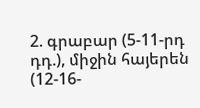2. գրաբար (5-11-րդ դդ.), միջին հայերեն (12-16-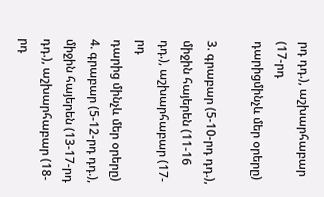րդ դդ.), աշխարհաբար (17-րդ
դարիցմինչև մեր օրերը)

3. գրաբար (5-10-րդ դդ.), միջին հայերեն (11-16 դդ.), աշխարհաբար (17-րդ
դարից մինչև մեր օրերը)
4. գրաբար (5-12-րդ դդ.), միջին հայերեն (13-17-րդ դդ.), աշխարհաբար (18-րդ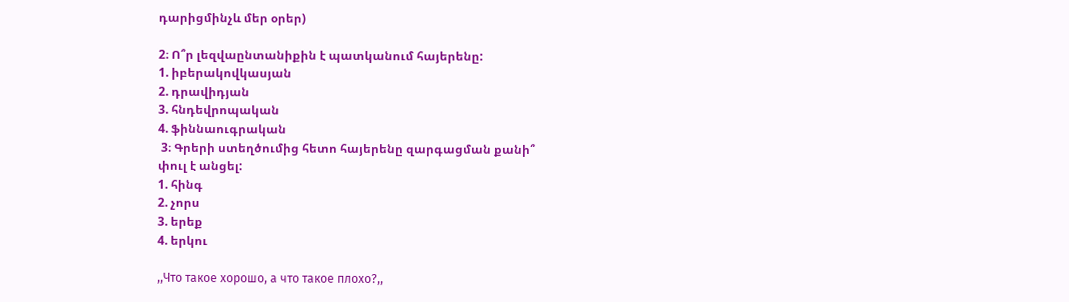դարիցմինչև մեր օրեր)

2։ Ո՞ր լեզվաընտանիքին է պատկանում հայերենը:
1. իբերակովկասյան
2. դրավիդյան
3. հնդեվրոպական
4. ֆիննաուգրական
 3։ Գրերի ստեղծումից հետո հայերենը զարգացման քանի՞
փուլ է անցել:
1. հինգ
2. չորս
3. երեք
4. երկու

,,Что такое хорошо, а что такое плохо?,,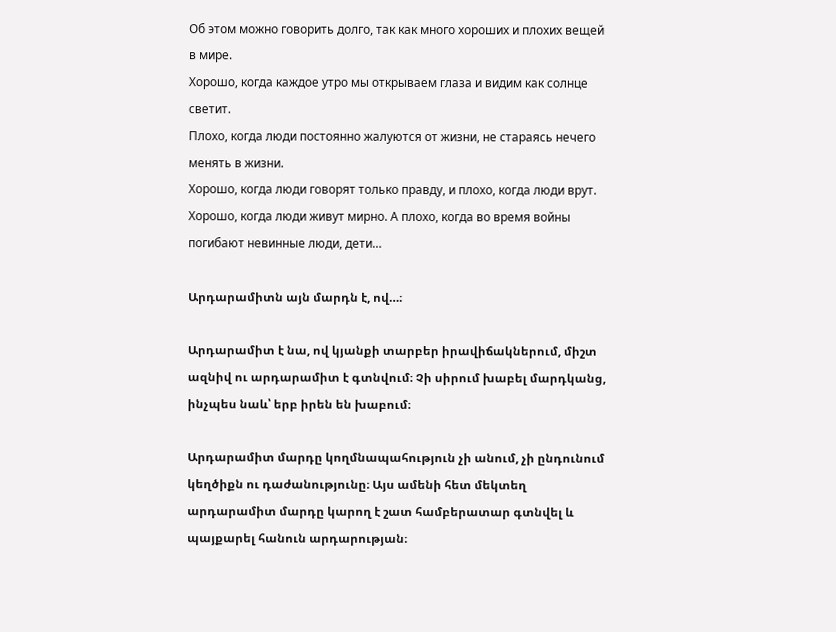Об этом можно говорить долго, так как много хороших и плохих вещей в мире.
Хорошо, когда каждое утро мы открываем глаза и видим как солнце светит.
Плохо, когда люди постоянно жалуются от жизни, не стараясь нечего менять в жизни.
Хорошо, когда люди говорят только правду, и плохо, когда люди врут.
Хорошо, когда люди живут мирно. А плохо, когда во время войны погибают невинные люди, дети…

Արդարամիտն այն մարդն է, ով…։

Արդարամիտ է նա, ով կյանքի տարբեր իրավիճակներում, միշտ ազնիվ ու արդարամիտ է գտնվում։ Չի սիրում խաբել մարդկանց, ինչպես նաև՝ երբ իրեն են խաբում։

Արդարամիտ մարդը կողմնապահություն չի անում, չի ընդունում կեղծիքն ու դաժանությունը։ Այս ամենի հետ մեկտեղ արդարամիտ մարդը կարող է շատ համբերատար գտնվել և պայքարել հանուն արդարության։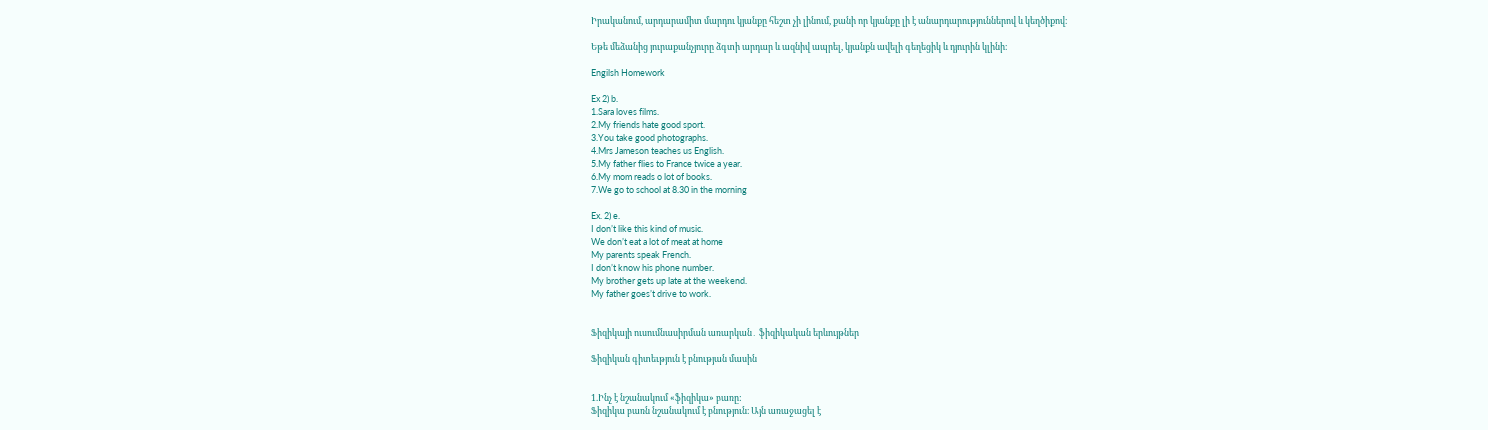Իրականում, արդարամիտ մարդու կյանքը հեշտ չի լինում, քանի որ կյանքը լի է անարդարություններով և կեղծիքով։

Եթե մեձանից յուրաքանչյուրը ձգտի արդար և ազնիվ ապրել, կյանքն ավելի գեղեցիկ և դյուրին կլինի։

Engilsh Homework

Ex 2) b.
1.Sara loves films.
2.My friends hate good sport.
3.You take good photographs.
4.Mrs Jameson teaches us English.
5.My father flies to France twice a year.
6.My mom reads o lot of books.
7.We go to school at 8.30 in the morning

Ex. 2) e.
I don’t like this kind of music.
We don’t eat a lot of meat at home
My parents speak French.
I don’t know his phone number.
My brother gets up late at the weekend.
My father goes’t drive to work.


Ֆիզիկայի ուսումնասիրման առարկան․ ֆիզիկական երևույթներ

Ֆիզիկան գիտեւթյուն է բնության մասին


1.Ինչ է նշանակում «ֆիզիկա» բառը:
Ֆիզիկա բառն նշանակում է բնություն։ Այն առաջացել է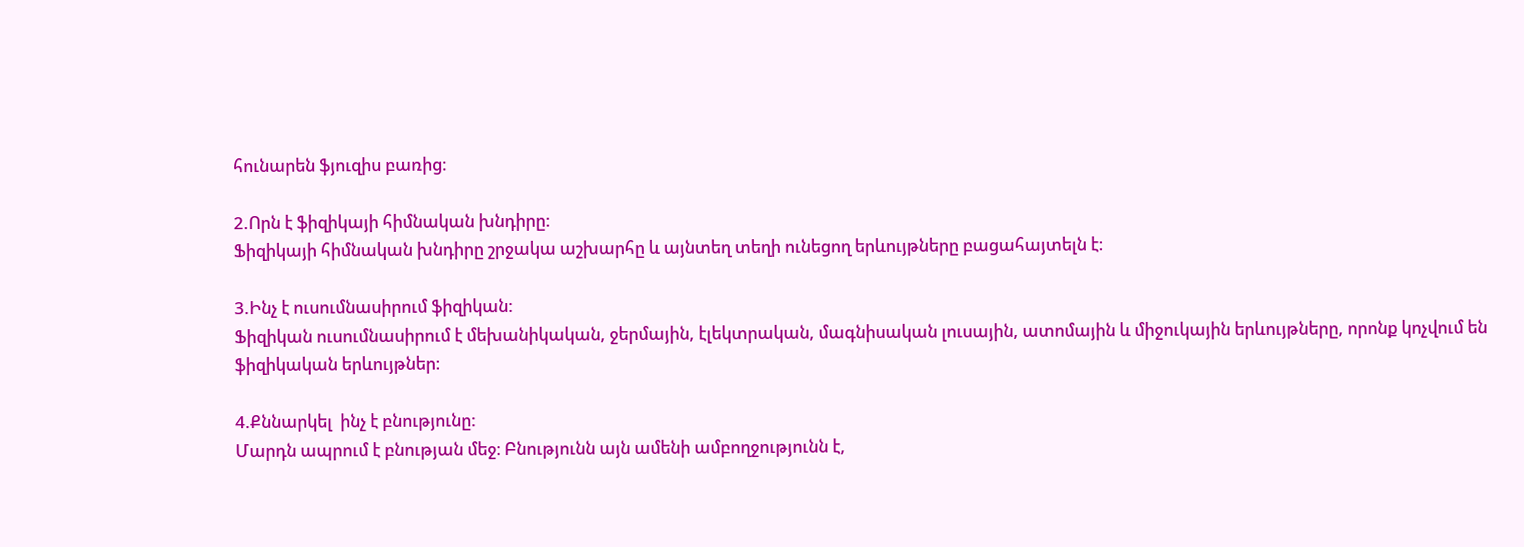հունարեն ֆյուզիս բառից։

2.Որն է ֆիզիկայի հիմնական խնդիրը:
Ֆիզիկայի հիմնական խնդիրը շրջակա աշխարհը և այնտեղ տեղի ունեցող երևույթները բացահայտելն է։

3.Ինչ է ուսումնասիրում ֆիզիկան:
Ֆիզիկան ուսումնասիրում է մեխանիկական, ջերմային, էլեկտրական, մագնիսական լուսային, ատոմային և միջուկային երևույթները, որոնք կոչվում են ֆիզիկական երևույթներ։

4.Քննարկել  ինչ է բնությունը:
Մարդն ապրում է բնության մեջ։ Բնությունն այն ամենի ամբողջությունն է,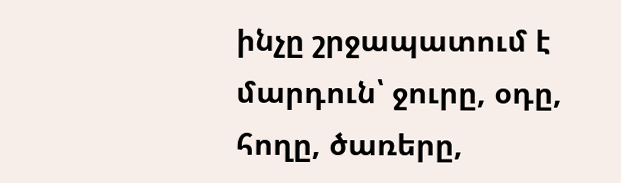ինչը շրջապատում է մարդուն՝ ջուրը, օդը, հողը, ծառերը,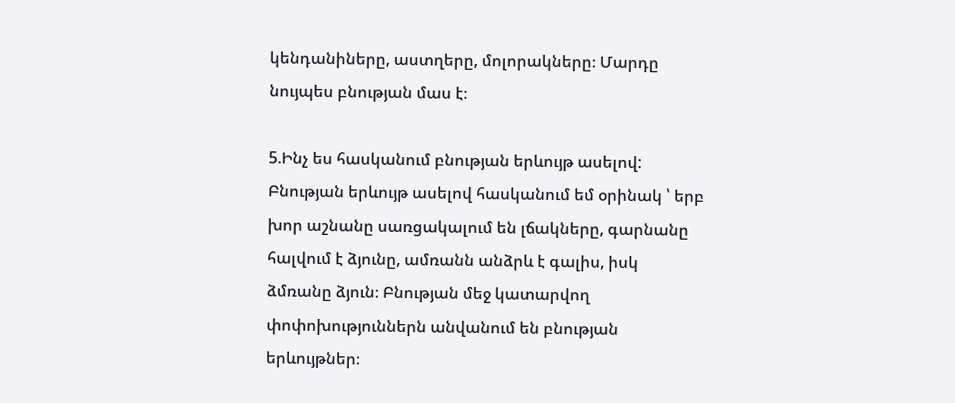կենդանիները, աստղերը, մոլորակները։ Մարդը նույպես բնության մաս է։

5.Ինչ ես հասկանում բնության երևույթ ասելով:
Բնության երևույթ ասելով հասկանում եմ օրինակ ՝ երբ խոր աշնանը սառցակալում են լճակները, գարնանը հալվում է ձյունը, ամռանն անձրև է գալիս, իսկ ձմռանը ձյուն։ Բնության մեջ կատարվող փոփոխություններն անվանում են բնության երևույթներ։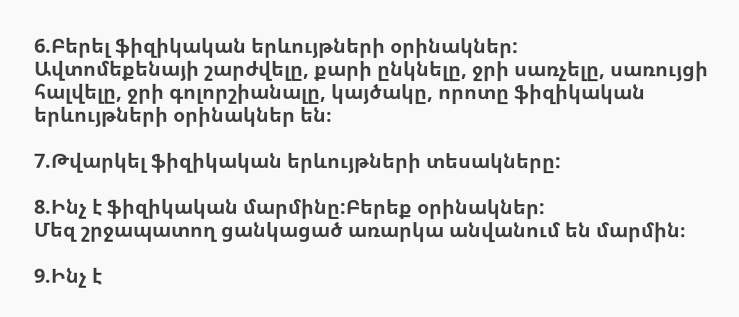6.Բերել ֆիզիկական երևույթների օրինակներ:
Ավտոմեքենայի շարժվելը, քարի ընկնելը, ջրի սառչելը, սառույցի հալվելը, ջրի գոլորշիանալը, կայծակը, որոտը ֆիզիկական երևույթների օրինակներ են։

7.Թվարկել ֆիզիկական երևույթների տեսակները:

8.Ինչ է ֆիզիկական մարմինը:Բերեք օրինակներ:
Մեզ շրջապատող ցանկացած առարկա անվանում են մարմին։

9.Ինչ է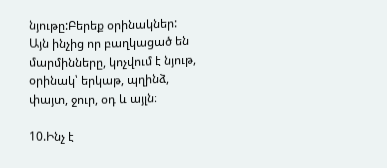նյութը:Բերեք օրինակներ:
Այն ինչից որ բաղկացած են մարմինները, կոչվում է նյութ, օրինակ՝ երկաթ, պղինձ, փայտ, ջուր, օդ և այլն։

10.Ինչ է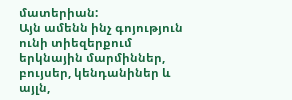մատերիան:
Այն ամենն ինչ գոյություն ունի տիեզերքում երկնային մարմիններ, բույսեր, կենդանիներ և այլն,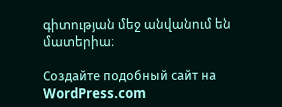գիտության մեջ անվանում են մատերիա։

Создайте подобный сайт на WordPress.com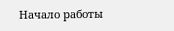Начало работы